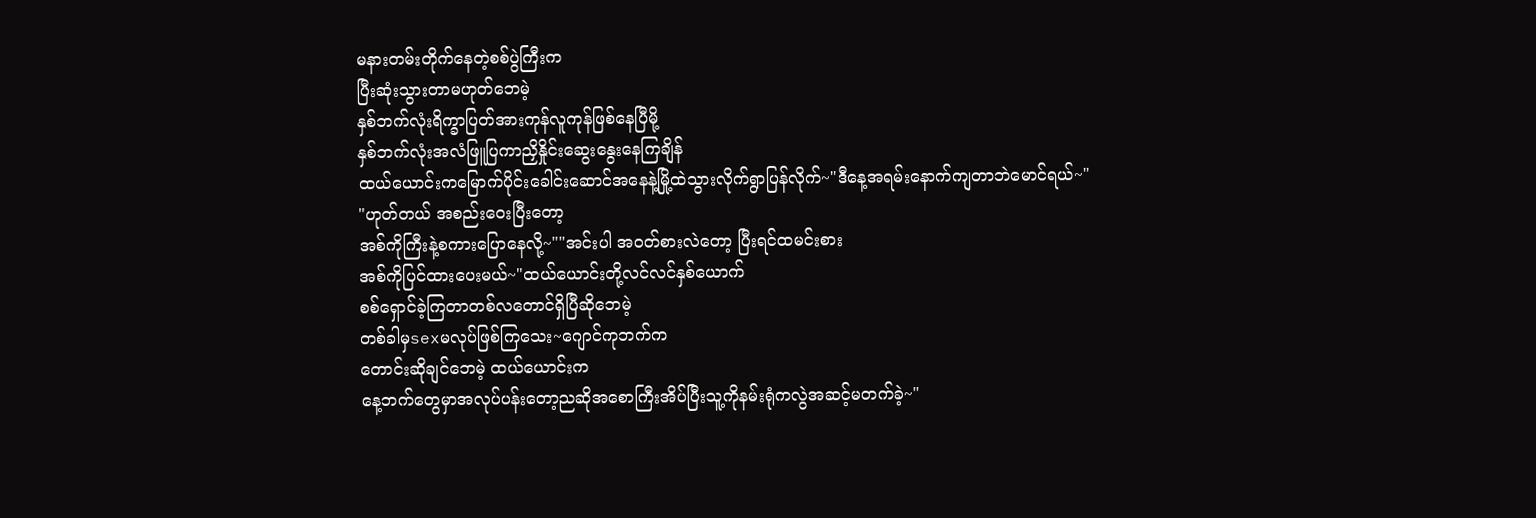မနားတမ်းတိုက်နေတဲ့စစ်ပွဲကြီးက
ပြီးဆုံးသွားတာမဟုတ်ဘေမဲ့
နှစ်ဘက်လုံးရိက္ခာပြတ်အားကုန်လူကုန်ဖြစ်နေပြီမို့
နှစ်ဘက်လုံးအလံဖြူပြကာညှိနှိုင်းဆွေးနွေးနေကြချိန်
ထယ်ယောင်းကမြောက်ပိုင်းခေါင်းဆောင်အနေနဲ့မြို့ထဲသွားလိုက်ရွာပြန်လိုက်~"ဒီနေ့အရမ်းနောက်ကျတာဘဲမောင်ရယ်~"
"ဟုတ်တယ် အစည်းဝေးပြီးတော့
အစ်ကိုကြီးနဲ့စကားပြောနေလို့~""အင်းပါ အဝတ်စားလဲတော့ ပြီးရင်ထမင်းစား
အစ်ကိုပြင်ထားပေးမယ်~"ထယ်ယောင်းတို့လင်လင်နှစ်ယောက်
စစ်ရှောင်ခဲ့ကြတာတစ်လတောင်ရှိပြီဆိုဘေမဲ့
တစ်ခါမှsexမလုပ်ဖြစ်ကြသေး~ဂျောင်ကုဘက်က
တောင်းဆိုချင်ဘေမဲ့ ထယ်ယောင်းက
နေ့ဘက်တွေမှာအလုပ်ပန်းတော့ညဆိုအစောကြီးအိပ်ပြီးသူ့ကိုနမ်းရုံကလွဲအဆင့်မတက်ခဲ့~"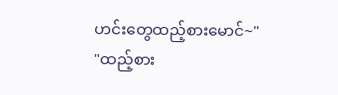ဟင်းတွေထည့်စားမောင်~"
"ထည့်စား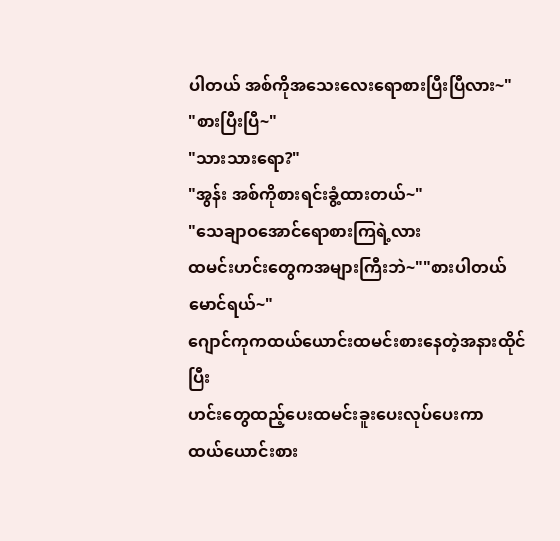ပါတယ် အစ်ကိုအသေးလေးရောစားပြီးပြီလား~"
"စားပြီးပြီ~"
"သားသားရော?"
"အွန်း အစ်ကိုစားရင်းခွံ့ထားတယ်~"
"သေချာဝအောင်ရောစားကြရဲ့လား
ထမင်းဟင်းတွေကအများကြီးဘဲ~""စားပါတယ်မောင်ရယ်~"
ဂျောင်ကုကထယ်ယောင်းထမင်းစားနေတဲ့အနားထိုင်ပြီး
ဟင်းတွေထည့်ပေးထမင်းခူးပေးလုပ်ပေးကာ
ထယ်ယောင်းစား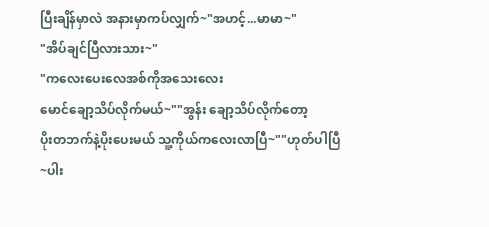ပြီးချိန်မှာလဲ အနားမှာကပ်လျှက်~"အဟင့်...မာမာ~"
"အိပ်ချင်ပြီလားသား~"
"ကလေးပေးလေအစ်ကိုအသေးလေး
မောင်ချော့သိပ်လိုက်မယ်~""အွန်း ချော့သိပ်လိုက်တော့
ပိုးတဘက်နဲ့ပိုးပေးမယ် သူ့ကိုယ်ကလေးလာပြီ~""ဟုတ်ပါပြီ~ပါး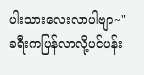ပါးသားလေးလာပါဗျာ~"
ခရီးကပြန်လာလို့ပင်ပန်း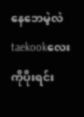နေဘေမဲ့လဲ
taekookလေးကိုပိုးရင်း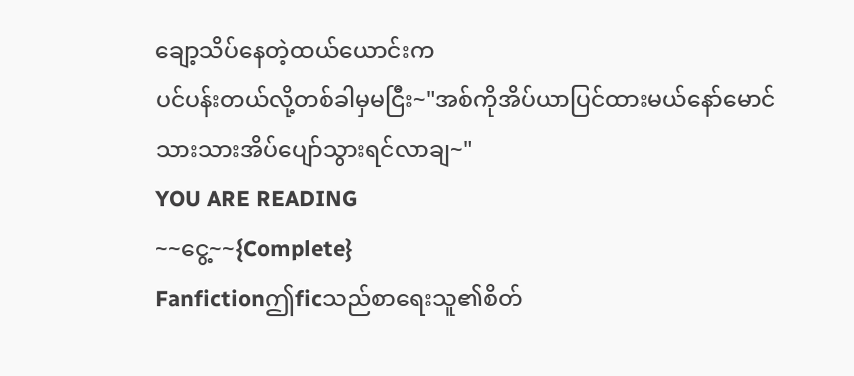ချော့သိပ်နေတဲ့ထယ်ယောင်းက
ပင်ပန်းတယ်လို့တစ်ခါမှမငြီး~"အစ်ကိုအိပ်ယာပြင်ထားမယ်နော်မောင်
သားသားအိပ်ပျော်သွားရင်လာချ~"
YOU ARE READING
~~ငွေ့~~{Complete}
Fanfictionဤficသည်စာရေးသူ၏စိတ်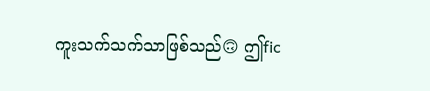ကူးသက်သက်သာဖြစ်သည်🙃 ဤfic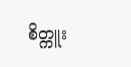စိတ္ကူး